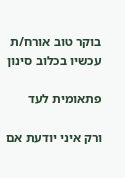בוקר טוב אורח/ת
עכשיו בכלוב סינון

פתאומית לעד

ורק איני יודעת אם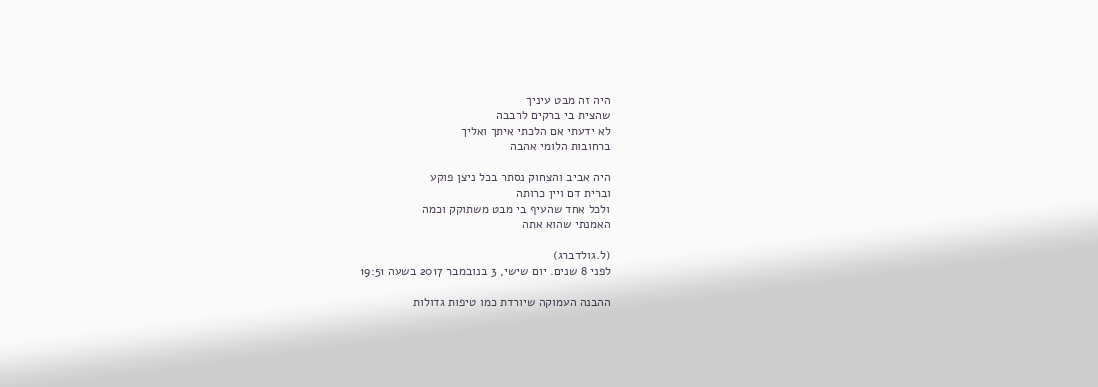היה זה מבט עיניך
שהצית בי ברקים לרבבה
לא ידעתי אם הלכתי איתך ואליך
ברחובות הלומי אהבה

היה אביב והצחוק נסתר בכל ניצן פוקע
וברית דם ויין כרותה
ולכל אחד שהעיף בי מבט משתוקק וכמה
האמנתי שהוא אתה

(ל.גולדברג)
לפני 8 שנים. יום שישי, 3 בנובמבר 2017 בשעה 19:51

ההבנה העמוקה שיורדת כמו טיפות גדולות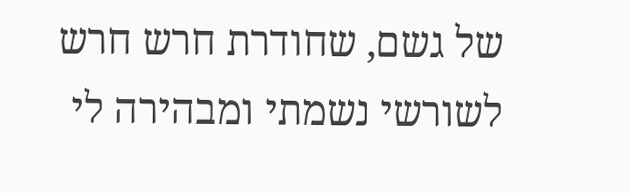של גשם, שחודרת חרש חרש לשורשי נשמתי ומבהירה לי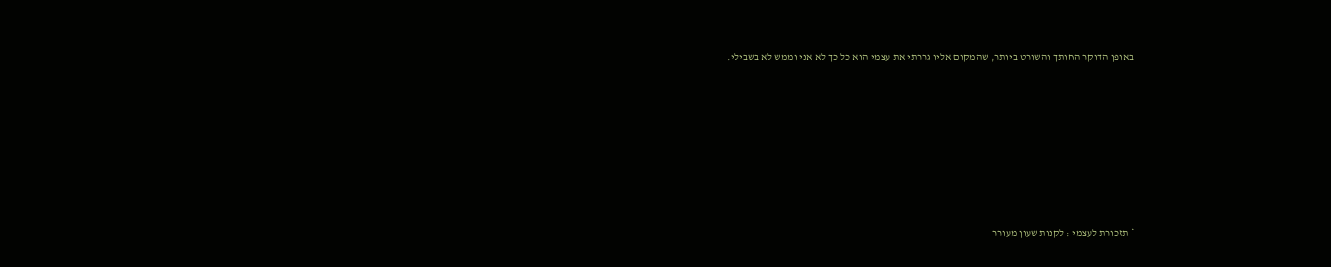באופן הדוקר החותך והשורט ביותר, שהמקום אליו גררתי את עצמי הוא כל כך לא אני וממש לא בשבילי.







* תזכורת לעצמי : לקנות שעון מעורר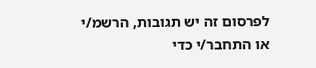לפרסום זה יש תגובות, הרשמ/י או התחבר/י כדי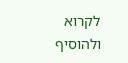לקרוא ולהוסיף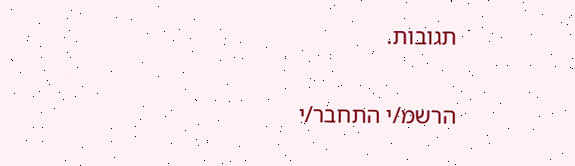תגובות.

הרשמ/י התחבר/י